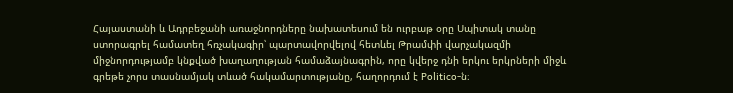Հայաստանի և Ադրբեջանի առաջնորդները նախատեսում են ուրբաթ օրը Սպիտակ տանը ստորագրել համատեղ հռչակագիր՝ պարտավորվելով հետևել Թրամփի վարչակազմի միջնորդությամբ կնքված խաղաղության համաձայնագրին, որը կվերջ դնի երկու երկրների միջև գրեթե չորս տասնամյակ տևած հակամարտությանը, հաղորդում է Politico-ն։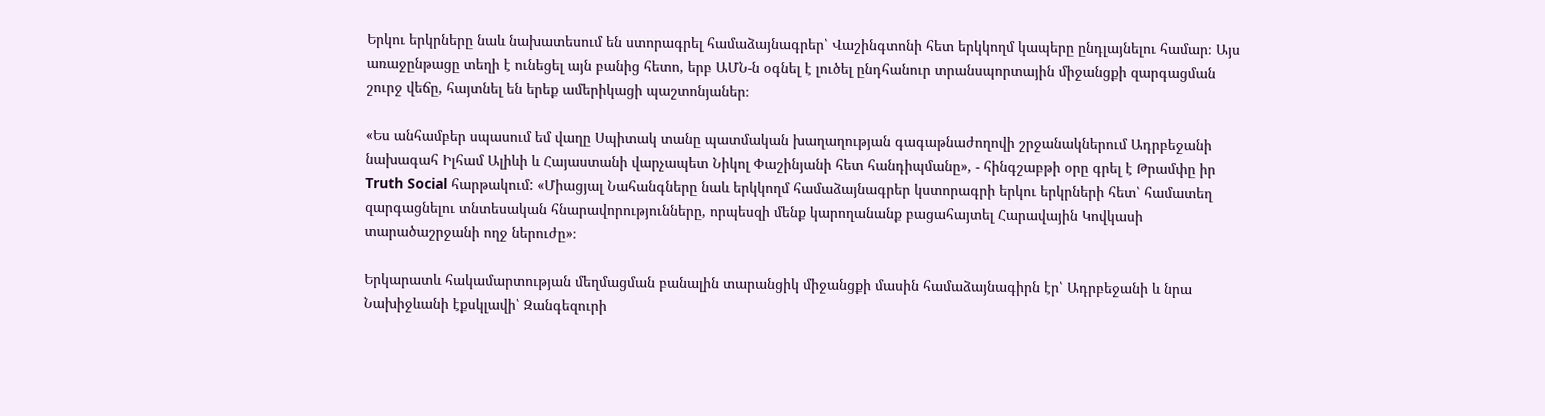Երկու երկրները նաև նախատեսում են ստորագրել համաձայնագրեր՝ Վաշինգտոնի հետ երկկողմ կապերը ընդլայնելու համար։ Այս առաջընթացը տեղի է ունեցել այն բանից հետո, երբ ԱՄՆ-ն օգնել է լուծել ընդհանուր տրանսպորտային միջանցքի զարգացման շուրջ վեճը, հայտնել են երեք ամերիկացի պաշտոնյաներ։

«Ես անհամբեր սպասում եմ վաղը Սպիտակ տանը պատմական խաղաղության գագաթնաժողովի շրջանակներում Ադրբեջանի նախագահ Իլհամ Ալիևի և Հայաստանի վարչապետ Նիկոլ Փաշինյանի հետ հանդիպմանը», - հինգշաբթի օրը գրել է Թրամփը իր Truth Social հարթակում: «Միացյալ Նահանգները նաև երկկողմ համաձայնագրեր կստորագրի երկու երկրների հետ՝ համատեղ զարգացնելու տնտեսական հնարավորությունները, որպեսզի մենք կարողանանք բացահայտել Հարավային Կովկասի տարածաշրջանի ողջ ներուժը»։

Երկարատև հակամարտության մեղմացման բանալին տարանցիկ միջանցքի մասին համաձայնագիրն էր՝ Ադրբեջանի և նրա Նախիջևանի էքսկլավի՝ Զանգեզուրի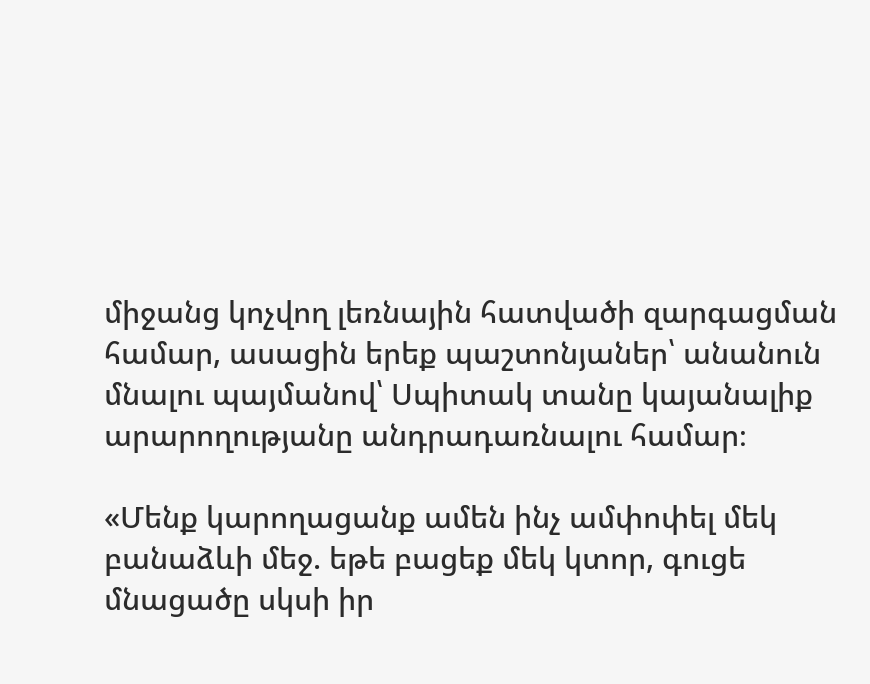միջանց կոչվող լեռնային հատվածի զարգացման համար, ասացին երեք պաշտոնյաներ՝ անանուն մնալու պայմանով՝ Սպիտակ տանը կայանալիք արարողությանը անդրադառնալու համար։

«Մենք կարողացանք ամեն ինչ ամփոփել մեկ բանաձևի մեջ. եթե բացեք մեկ կտոր, գուցե մնացածը սկսի իր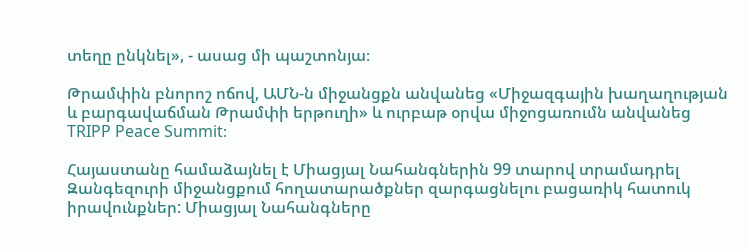տեղը ընկնել», - ասաց մի պաշտոնյա։

Թրամփին բնորոշ ոճով, ԱՄՆ-ն միջանցքն անվանեց «Միջազգային խաղաղության և բարգավաճման Թրամփի երթուղի» և ուրբաթ օրվա միջոցառումն անվանեց TRIPP Peace Summit։

Հայաստանը համաձայնել է Միացյալ Նահանգներին 99 տարով տրամադրել Զանգեզուրի միջանցքում հողատարածքներ զարգացնելու բացառիկ հատուկ իրավունքներ: Միացյալ Նահանգները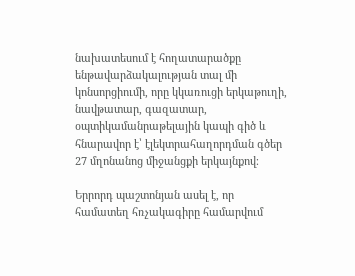նախատեսում է հողատարածքը ենթավարձակալության տալ մի կոնսորցիումի, որը կկառուցի երկաթուղի, նավթատար, գազատար, օպտիկամանրաթելային կապի գիծ և հնարավոր է՝ էլեկտրահաղորդման գծեր 27 մղոնանոց միջանցքի երկայնքով։

Երրորդ պաշտոնյան ասել է, որ համատեղ հռչակագիրը համարվում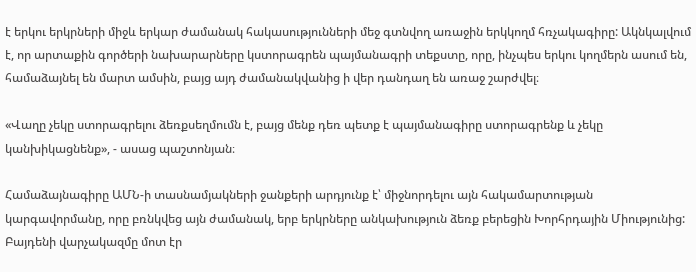է երկու երկրների միջև երկար ժամանակ հակասությունների մեջ գտնվող առաջին երկկողմ հռչակագիրը: Ակնկալվում է, որ արտաքին գործերի նախարարները կստորագրեն պայմանագրի տեքստը, որը, ինչպես երկու կողմերն ասում են, համաձայնել են մարտ ամսին, բայց այդ ժամանակվանից ի վեր դանդաղ են առաջ շարժվել։

«Վաղը չեկը ստորագրելու ձեռքսեղմումն է, բայց մենք դեռ պետք է պայմանագիրը ստորագրենք և չեկը կանխիկացնենք», - ասաց պաշտոնյան։

Համաձայնագիրը ԱՄՆ-ի տասնամյակների ջանքերի արդյունք է՝ միջնորդելու այն հակամարտության կարգավորմանը, որը բռնկվեց այն ժամանակ, երբ երկրները անկախություն ձեռք բերեցին Խորհրդային Միությունից: Բայդենի վարչակազմը մոտ էր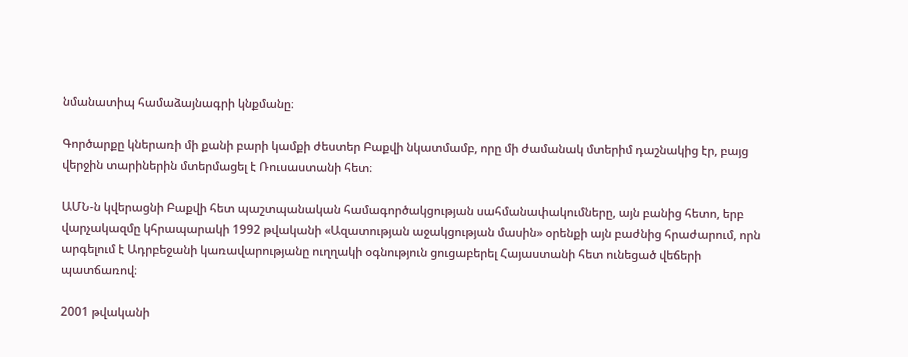նմանատիպ համաձայնագրի կնքմանը։

Գործարքը կներառի մի քանի բարի կամքի ժեստեր Բաքվի նկատմամբ, որը մի ժամանակ մտերիմ դաշնակից էր, բայց վերջին տարիներին մտերմացել է Ռուսաստանի հետ։

ԱՄՆ-ն կվերացնի Բաքվի հետ պաշտպանական համագործակցության սահմանափակումները, այն բանից հետո, երբ վարչակազմը կհրապարակի 1992 թվականի «Ազատության աջակցության մասին» օրենքի այն բաժնից հրաժարում, որն արգելում է Ադրբեջանի կառավարությանը ուղղակի օգնություն ցուցաբերել Հայաստանի հետ ունեցած վեճերի պատճառով։

2001 թվականի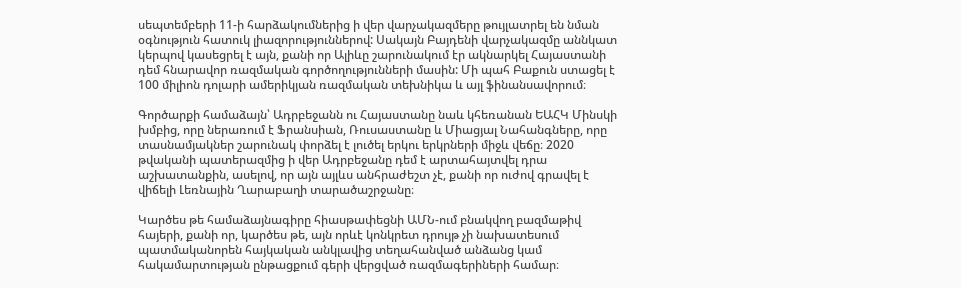սեպտեմբերի 11-ի հարձակումներից ի վեր վարչակազմերը թույլատրել են նման օգնություն հատուկ լիազորություններով: Սակայն Բայդենի վարչակազմը աննկատ կերպով կասեցրել է այն, քանի որ Ալիևը շարունակում էր ակնարկել Հայաստանի դեմ հնարավոր ռազմական գործողությունների մասին: Մի պահ Բաքուն ստացել է 100 միլիոն դոլարի ամերիկյան ռազմական տեխնիկա և այլ ֆինանսավորում։

Գործարքի համաձայն՝ Ադրբեջանն ու Հայաստանը նաև կհեռանան ԵԱՀԿ Մինսկի խմբից, որը ներառում է Ֆրանսիան, Ռուսաստանը և Միացյալ Նահանգները, որը տասնամյակներ շարունակ փորձել է լուծել երկու երկրների միջև վեճը։ 2020 թվականի պատերազմից ի վեր Ադրբեջանը դեմ է արտահայտվել դրա աշխատանքին, ասելով, որ այն այլևս անհրաժեշտ չէ, քանի որ ուժով գրավել է վիճելի Լեռնային Ղարաբաղի տարածաշրջանը։

Կարծես թե համաձայնագիրը հիասթափեցնի ԱՄՆ-ում բնակվող բազմաթիվ հայերի, քանի որ, կարծես թե, այն որևէ կոնկրետ դրույթ չի նախատեսում պատմականորեն հայկական անկլավից տեղահանված անձանց կամ հակամարտության ընթացքում գերի վերցված ռազմագերիների համար։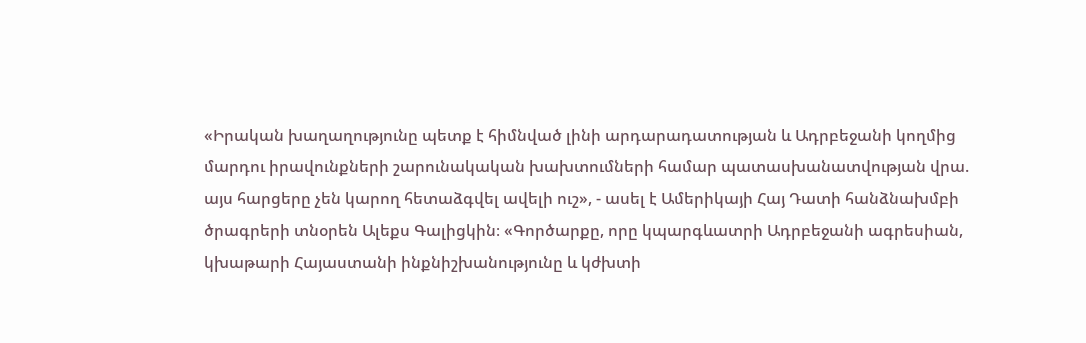«Իրական խաղաղությունը պետք է հիմնված լինի արդարադատության և Ադրբեջանի կողմից մարդու իրավունքների շարունակական խախտումների համար պատասխանատվության վրա. այս հարցերը չեն կարող հետաձգվել ավելի ուշ», - ասել է Ամերիկայի Հայ Դատի հանձնախմբի ծրագրերի տնօրեն Ալեքս Գալիցկին։ «Գործարքը, որը կպարգևատրի Ադրբեջանի ագրեսիան, կխաթարի Հայաստանի ինքնիշխանությունը և կժխտի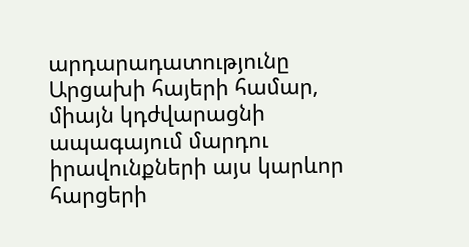արդարադատությունը Արցախի հայերի համար, միայն կդժվարացնի ապագայում մարդու իրավունքների այս կարևոր հարցերի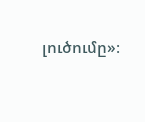լուծումը»։